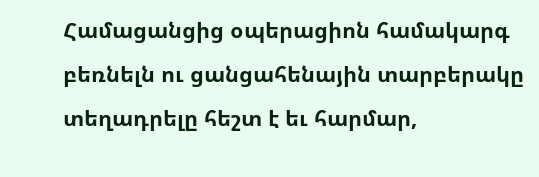Համացանցից օպերացիոն համակարգ բեռնելն ու ցանցահենային տարբերակը տեղադրելը հեշտ է եւ հարմար,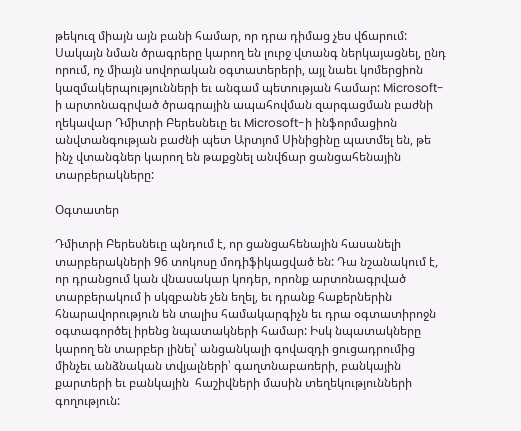թեկուզ միայն այն բանի համար, որ դրա դիմաց չես վճարում: Սակայն նման ծրագրերը կարող են լուրջ վտանգ ներկայացնել, ընդ որում, ոչ միայն սովորական օգտատերերի, այլ նաեւ կոմերցիոն կազմակերպությունների եւ անգամ պետության համար: Microsoft-ի արտոնագրված ծրագրային ապահովման զարգացման բաժնի ղեկավար Դմիտրի Բերեսնեւը եւ Microsoft-ի ինֆորմացիոն անվտանգության բաժնի պետ Արտյոմ Սինիցինը պատմել են, թե ինչ վտանգներ կարող են թաքցնել անվճար ցանցահենային տարբերակները:

Օգտատեր

Դմիտրի Բերեսնեւը պնդում է, որ ցանցահենային հասանելի տարբերակների 96 տոկոսը մոդիֆիկացված են: Դա նշանակում է, որ դրանցում կան վնասակար կոդեր, որոնք արտոնագրված տարբերակում ի սկզբանե չեն եղել, եւ դրանք հաքերներին հնարավորություն են տալիս համակարգիչն եւ դրա օգտատիրոջն օգտագործել իրենց նպատակների համար: Իսկ նպատակները կարող են տարբեր լինել՝ անցանկալի գովազդի ցուցադրումից մինչեւ անձնական տվյալների՝ գաղտնաբառերի, բանկային քարտերի եւ բանկային  հաշիվների մասին տեղեկությունների գողություն: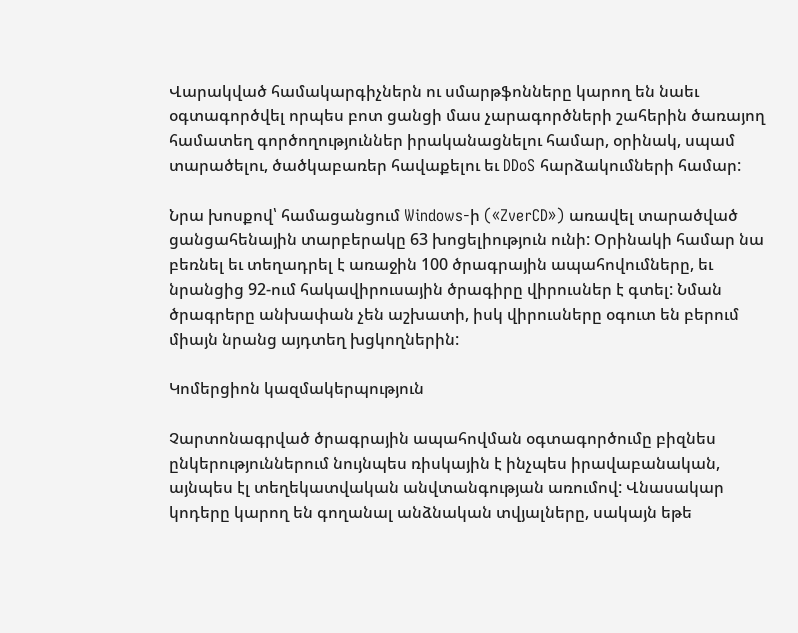Վարակված համակարգիչներն ու սմարթֆոնները կարող են նաեւ օգտագործվել որպես բոտ ցանցի մաս չարագործների շահերին ծառայող համատեղ գործողություններ իրականացնելու համար, օրինակ, սպամ տարածելու, ծածկաբառեր հավաքելու եւ DDoS հարձակումների համար:

Նրա խոսքով՝ համացանցում Windows-ի («ZverCD») առավել տարածված ցանցահենային տարբերակը 63 խոցելիություն ունի: Օրինակի համար նա բեռնել եւ տեղադրել է առաջին 100 ծրագրային ապահովումները, եւ նրանցից 92-ում հակավիրուսային ծրագիրը վիրուսներ է գտել: Նման ծրագրերը անխափան չեն աշխատի, իսկ վիրուսները օգուտ են բերում միայն նրանց այդտեղ խցկողներին:

Կոմերցիոն կազմակերպություն

Չարտոնագրված ծրագրային ապահովման օգտագործումը բիզնես ընկերություններում նույնպես ռիսկային է ինչպես իրավաբանական, այնպես էլ տեղեկատվական անվտանգության առումով: Վնասակար կոդերը կարող են գողանալ անձնական տվյալները, սակայն եթե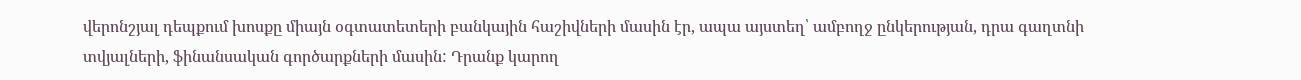վերոնշյալ դեպքում խոսքը միայն օգտատետերի բանկային հաշիվների մասին էր, ապա այստեղ՝ ամբողջ ընկերության, դրա գաղտնի տվյալների, ֆինանսական գործարքների մասին: Դրանք կարող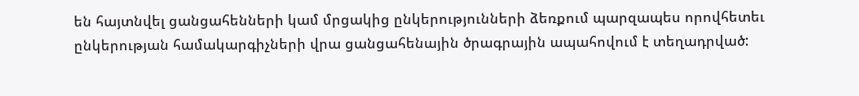են հայտնվել ցանցահենների կամ մրցակից ընկերությունների ձեռքում պարզապես որովհետեւ ընկերության համակարգիչների վրա ցանցահենային ծրագրային ապահովում է տեղադրված: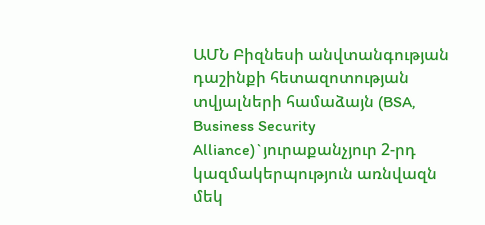ԱՄՆ Բիզնեսի անվտանգության դաշինքի հետազոտության տվյալների համաձայն (BSA, Business Security Alliance)`յուրաքանչյուր 2-րդ կազմակերպություն առնվազն մեկ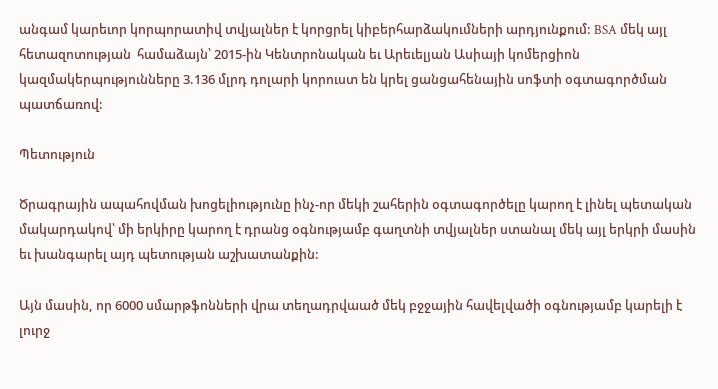անգամ կարեւոր կորպորատիվ տվյալներ է կորցրել կիբերհարձակումների արդյունքում: BSA մեկ այլ հետազոտության  համաձայն՝ 2015-ին Կենտրոնական եւ Արեւելյան Ասիայի կոմերցիոն կազմակերպությունները 3.136 մլրդ դոլարի կորուստ են կրել ցանցահենային սոֆտի օգտագործման պատճառով:

Պետություն

Ծրագրային ապահովման խոցելիությունը ինչ-որ մեկի շահերին օգտագործելը կարող է լինել պետական մակարդակով՝ մի երկիրը կարող է դրանց օգնությամբ գաղտնի տվյալներ ստանալ մեկ այլ երկրի մասին եւ խանգարել այդ պետության աշխատանքին:

Այն մասին, որ 6000 սմարթֆոնների վրա տեղադրվաած մեկ բջջային հավելվածի օգնությամբ կարելի է լուրջ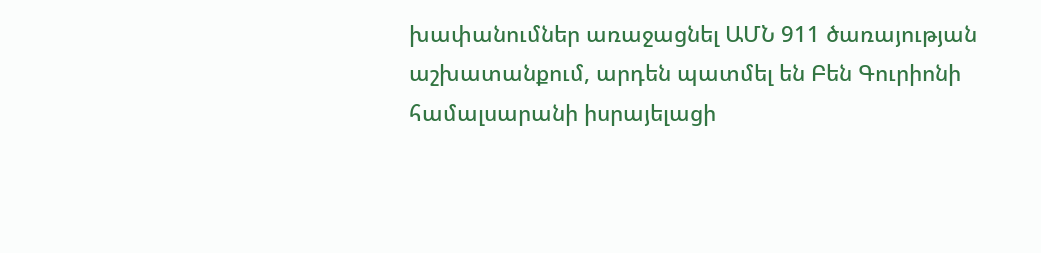խափանումներ առաջացնել ԱՄՆ 911 ծառայության աշխատանքում, արդեն պատմել են Բեն Գուրիոնի համալսարանի իսրայելացի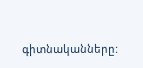գիտնականները: